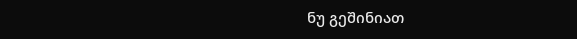ნუ გეშინიათ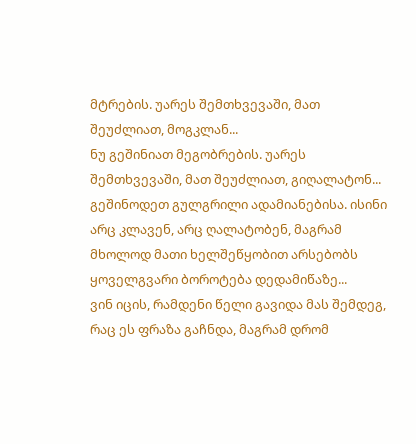მტრების. უარეს შემთხვევაში, მათ შეუძლიათ, მოგკლან...
ნუ გეშინიათ მეგობრების. უარეს შემთხვევაში, მათ შეუძლიათ, გიღალატონ...
გეშინოდეთ გულგრილი ადამიანებისა. ისინი არც კლავენ, არც ღალატობენ, მაგრამ მხოლოდ მათი ხელშეწყობით არსებობს ყოველგვარი ბოროტება დედამიწაზე...
ვინ იცის, რამდენი წელი გავიდა მას შემდეგ, რაც ეს ფრაზა გაჩნდა, მაგრამ დრომ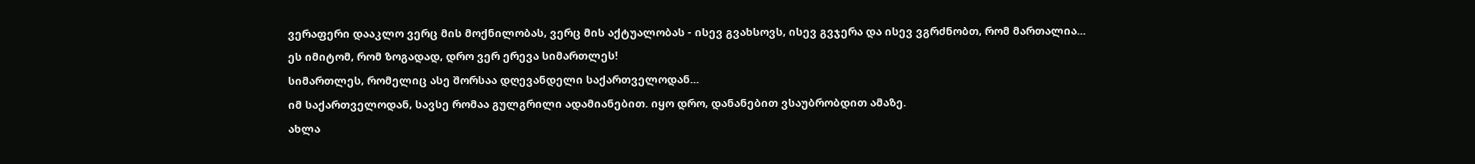ვერაფერი დააკლო ვერც მის მოქნილობას, ვერც მის აქტუალობას - ისევ გვახსოვს, ისევ გვჯერა და ისევ ვგრძნობთ, რომ მართალია...
ეს იმიტომ, რომ ზოგადად, დრო ვერ ერევა სიმართლეს!
სიმართლეს, რომელიც ასე შორსაა დღევანდელი საქართველოდან...
იმ საქართველოდან, სავსე რომაა გულგრილი ადამიანებით. იყო დრო, დანანებით ვსაუბრობდით ამაზე.
ახლა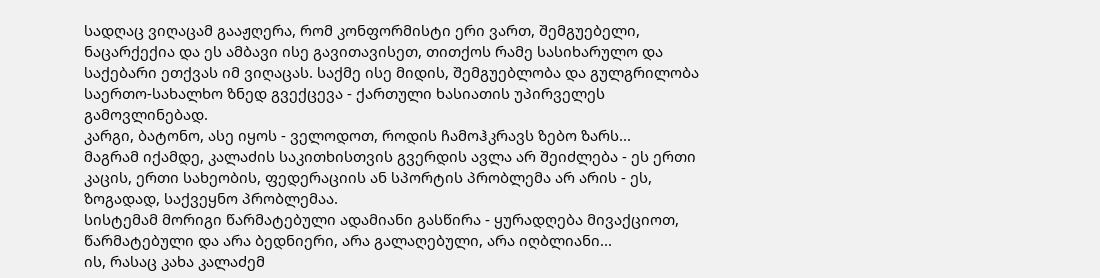სადღაც ვიღაცამ გააჟღერა, რომ კონფორმისტი ერი ვართ, შემგუებელი, ნაცარქექია და ეს ამბავი ისე გავითავისეთ, თითქოს რამე სასიხარულო და საქებარი ეთქვას იმ ვიღაცას. საქმე ისე მიდის, შემგუებლობა და გულგრილობა საერთო-სახალხო ზნედ გვექცევა - ქართული ხასიათის უპირველეს გამოვლინებად.
კარგი, ბატონო, ასე იყოს - ველოდოთ, როდის ჩამოჰკრავს ზებო ზარს...
მაგრამ იქამდე, კალაძის საკითხისთვის გვერდის ავლა არ შეიძლება - ეს ერთი კაცის, ერთი სახეობის, ფედერაციის ან სპორტის პრობლემა არ არის - ეს, ზოგადად, საქვეყნო პრობლემაა.
სისტემამ მორიგი წარმატებული ადამიანი გასწირა - ყურადღება მივაქციოთ, წარმატებული და არა ბედნიერი, არა გალაღებული, არა იღბლიანი...
ის, რასაც კახა კალაძემ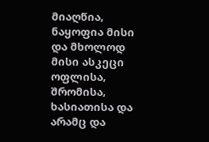მიაღწია, ნაყოფია მისი და მხოლოდ მისი ასკეცი ოფლისა, შრომისა, ხასიათისა და არამც და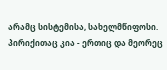არამც სისტემისა, სახელმწიფოსი. პირიქითაც კია - ერთიც და მეორეც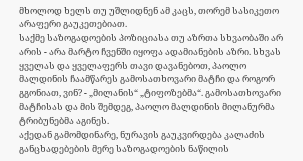მხოლოდ ხელს თუ უშლიდნენ ამ კაცს, თორემ სასიკეთო არაფერი გაუკეთებიათ.
საქმე საზოგადოების პოზიციასა თუ აზრთა სხვაობაში არ არის - არა მარტო ჩვენში იყოფა ადამიანების აზრი. სხვას ყველას და ყველაფერს თავი დავანებოთ, პაოლო მალდინის ჩაამწარეს გამოსათხოვარი მატჩი და როგორ გგონიათ, ვინ? - „მილანის“ „ტიფოზებმა“. გამოსათხოვარი მატჩისას და მის შემდეგ, პაოლო მალდინის მილანურმა ტრიბუნებმა აგინეს.
აქედან გამომდინარე, ნურავის გაუკვირდება კალაძის განცხადებების მერე საზოგადოების ნაწილის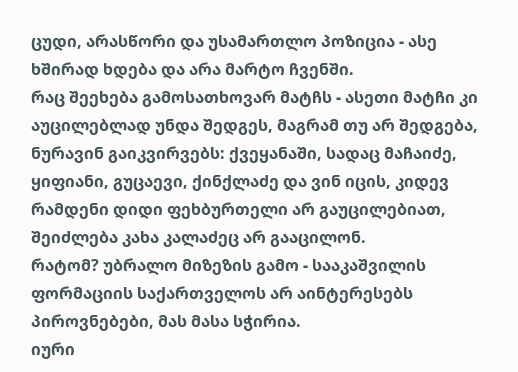ცუდი, არასწორი და უსამართლო პოზიცია - ასე ხშირად ხდება და არა მარტო ჩვენში.
რაც შეეხება გამოსათხოვარ მატჩს - ასეთი მატჩი კი აუცილებლად უნდა შედგეს, მაგრამ თუ არ შედგება, ნურავინ გაიკვირვებს: ქვეყანაში, სადაც მაჩაიძე, ყიფიანი, გუცაევი, ქინქლაძე და ვინ იცის, კიდევ რამდენი დიდი ფეხბურთელი არ გაუცილებიათ, შეიძლება კახა კალაძეც არ გააცილონ.
რატომ? უბრალო მიზეზის გამო - სააკაშვილის ფორმაციის საქართველოს არ აინტერესებს პიროვნებები, მას მასა სჭირია.
იური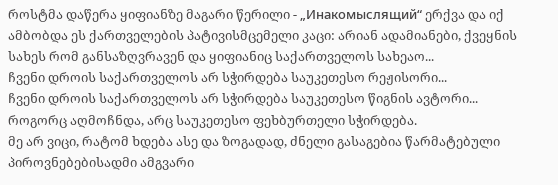როსტმა დაწერა ყიფიანზე მაგარი წერილი - „Инакомыслящий“ ერქვა და იქ ამბობდა ეს ქართველების პატივისმცემელი კაცი: არიან ადამიანები, ქვეყნის სახეს რომ განსაზღვრავენ და ყიფიანიც საქართველოს სახეაო...
ჩვენი დროის საქართველოს არ სჭირდება საუკეთესო რეჟისორი...
ჩვენი დროის საქართველოს არ სჭირდება საუკეთესო წიგნის ავტორი...
როგორც აღმოჩნდა, არც საუკეთესო ფეხბურთელი სჭირდება.
მე არ ვიცი, რატომ ხდება ასე და ზოგადად, ძნელი გასაგებია წარმატებული პიროვნებებისადმი ამგვარი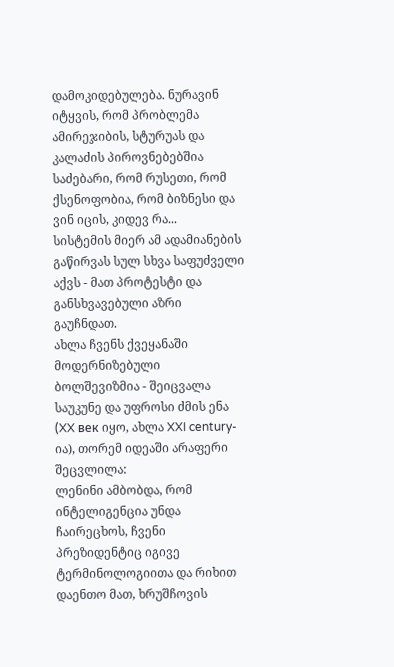დამოკიდებულება. ნურავინ იტყვის, რომ პრობლემა ამირეჯიბის, სტურუას და კალაძის პიროვნებებშია საძებარი, რომ რუსეთი, რომ ქსენოფობია, რომ ბიზნესი და ვინ იცის, კიდევ რა...
სისტემის მიერ ამ ადამიანების გაწირვას სულ სხვა საფუძველი აქვს - მათ პროტესტი და განსხვავებული აზრი გაუჩნდათ.
ახლა ჩვენს ქვეყანაში მოდერნიზებული ბოლშევიზმია - შეიცვალა საუკუნე და უფროსი ძმის ენა (XX век იყო, ახლა XXI century-ია), თორემ იდეაში არაფერი შეცვლილა:
ლენინი ამბობდა, რომ ინტელიგენცია უნდა ჩაირეცხოს, ჩვენი პრეზიდენტიც იგივე ტერმინოლოგიითა და რიხით დაენთო მათ, ხრუშჩოვის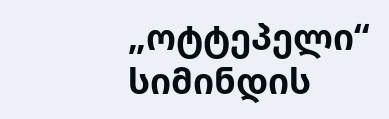„ოტტეპელი“ სიმინდის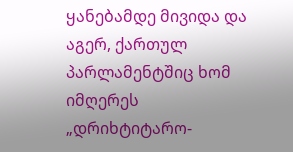ყანებამდე მივიდა და აგერ, ქართულ პარლამენტშიც ხომ იმღერეს „დრიხტიტარო-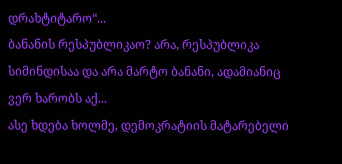დრახტიტარო“...
ბანანის რესპუბლიკაო? არა, რესპუბლიკა სიმინდისაა და არა მარტო ბანანი, ადამიანიც ვერ ხარობს აქ...
ასე ხდება ხოლმე, დემოკრატიის მატარებელი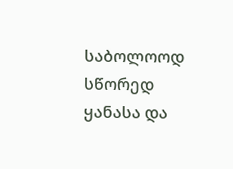საბოლოოდ სწორედ ყანასა და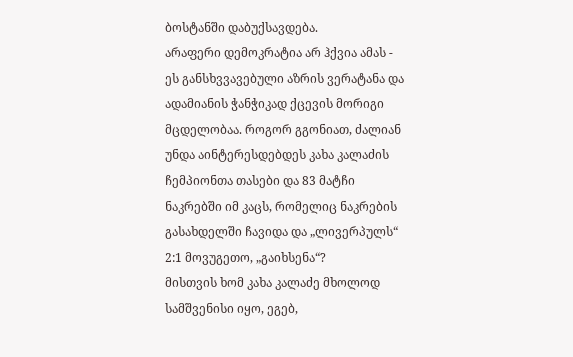ბოსტანში დაბუქსავდება.
არაფერი დემოკრატია არ ჰქვია ამას - ეს განსხვვავებული აზრის ვერატანა და ადამიანის ჭანჭიკად ქცევის მორიგი მცდელობაა. როგორ გგონიათ, ძალიან უნდა აინტერესდებდეს კახა კალაძის ჩემპიონთა თასები და 83 მატჩი ნაკრებში იმ კაცს, რომელიც ნაკრების გასახდელში ჩავიდა და „ლივერპულს“ 2:1 მოვუგეთო, „გაიხსენა“?
მისთვის ხომ კახა კალაძე მხოლოდ სამშვენისი იყო, ეგებ,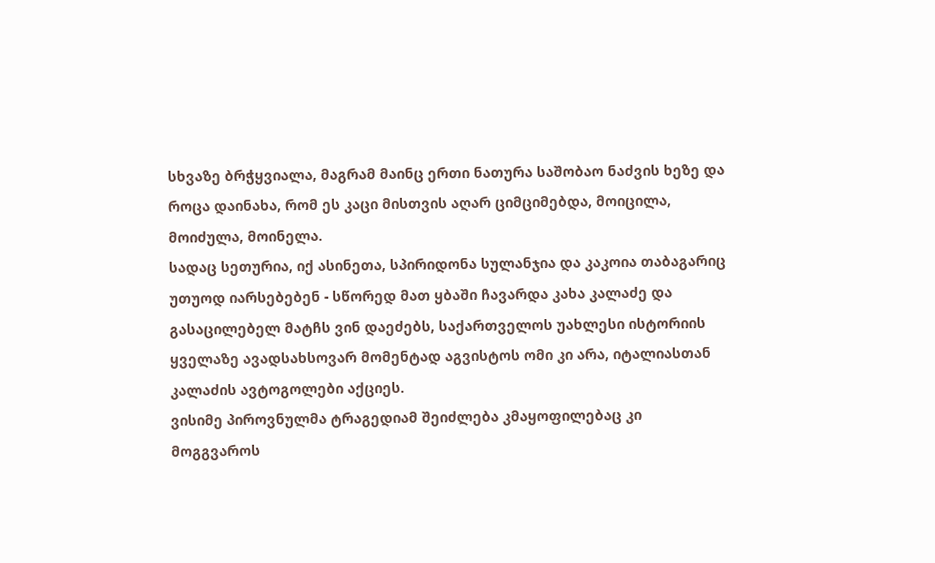სხვაზე ბრჭყვიალა, მაგრამ მაინც ერთი ნათურა საშობაო ნაძვის ხეზე და როცა დაინახა, რომ ეს კაცი მისთვის აღარ ციმციმებდა, მოიცილა, მოიძულა, მოინელა.
სადაც სეთურია, იქ ასინეთა, სპირიდონა სულანჯია და კაკოია თაბაგარიც უთუოდ იარსებებენ - სწორედ მათ ყბაში ჩავარდა კახა კალაძე და გასაცილებელ მატჩს ვინ დაეძებს, საქართველოს უახლესი ისტორიის ყველაზე ავადსახსოვარ მომენტად აგვისტოს ომი კი არა, იტალიასთან კალაძის ავტოგოლები აქციეს.
ვისიმე პიროვნულმა ტრაგედიამ შეიძლება კმაყოფილებაც კი მოგგვაროს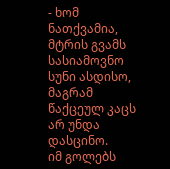- ხომ ნათქვამია, მტრის გვამს სასიამოვნო სუნი ასდისო, მაგრამ წაქცეულ კაცს არ უნდა დასცინო.
იმ გოლებს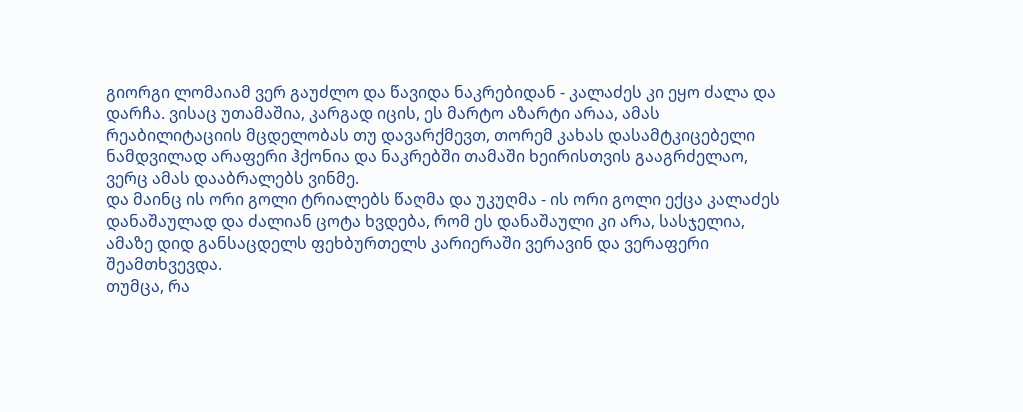გიორგი ლომაიამ ვერ გაუძლო და წავიდა ნაკრებიდან - კალაძეს კი ეყო ძალა და დარჩა. ვისაც უთამაშია, კარგად იცის, ეს მარტო აზარტი არაა, ამას რეაბილიტაციის მცდელობას თუ დავარქმევთ, თორემ კახას დასამტკიცებელი ნამდვილად არაფერი ჰქონია და ნაკრებში თამაში ხეირისთვის გააგრძელაო, ვერც ამას დააბრალებს ვინმე.
და მაინც ის ორი გოლი ტრიალებს წაღმა და უკუღმა - ის ორი გოლი ექცა კალაძეს დანაშაულად და ძალიან ცოტა ხვდება, რომ ეს დანაშაული კი არა, სასჯელია, ამაზე დიდ განსაცდელს ფეხბურთელს კარიერაში ვერავინ და ვერაფერი შეამთხვევდა.
თუმცა, რა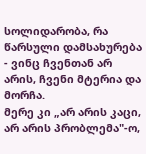სოლიდარობა, რა წარსული დამსახურება - ვინც ჩვენთან არ არის, ჩვენი მტერია და მორჩა.
მერე კი „არ არის კაცი, არ არის პრობლემა"-ო,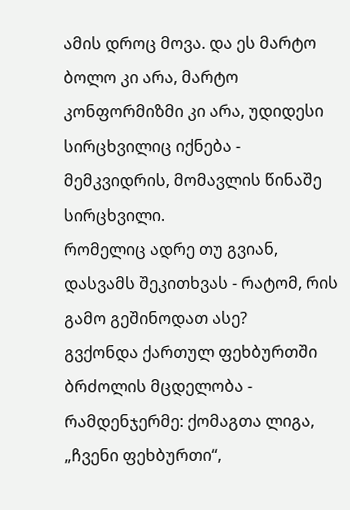ამის დროც მოვა. და ეს მარტო ბოლო კი არა, მარტო კონფორმიზმი კი არა, უდიდესი სირცხვილიც იქნება - მემკვიდრის, მომავლის წინაშე სირცხვილი.
რომელიც ადრე თუ გვიან, დასვამს შეკითხვას - რატომ, რის გამო გეშინოდათ ასე?
გვქონდა ქართულ ფეხბურთში ბრძოლის მცდელობა - რამდენჯერმე: ქომაგთა ლიგა, „ჩვენი ფეხბურთი“,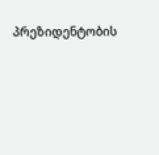პრეზიდენტობის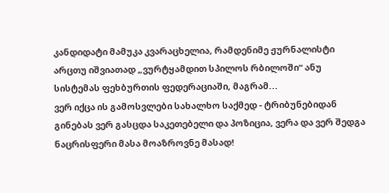კანდიდატი მამუკა კვარაცხელია, რამდენიმე ჟურნალისტი არცთუ იშვიათად „ვურტყამდით სპილოს რბილოში“ ანუ სისტემას ფეხბურთის ფედერაციაში, მაგრამ...
ვერ იქცა ის გამოსვლები სახალხო საქმედ - ტრიბუნებიდან გინებას ვერ გასცდა საკეთებელი და პოზიცია, ვერა და ვერ შედგა ნაცრისფერი მასა მოაზროვნე მასად!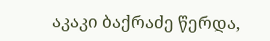აკაკი ბაქრაძე წერდა,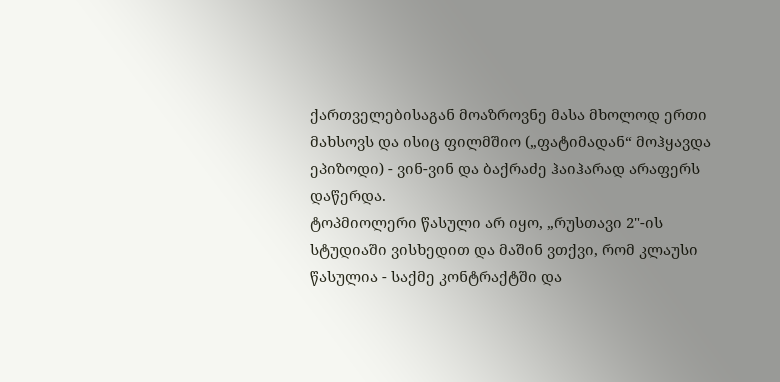ქართველებისაგან მოაზროვნე მასა მხოლოდ ერთი მახსოვს და ისიც ფილმშიო („ფატიმადან“ მოჰყავდა ეპიზოდი) - ვინ-ვინ და ბაქრაძე ჰაიჰარად არაფერს დაწერდა.
ტოპმიოლერი წასული არ იყო, „რუსთავი 2"-ის სტუდიაში ვისხედით და მაშინ ვთქვი, რომ კლაუსი წასულია - საქმე კონტრაქტში და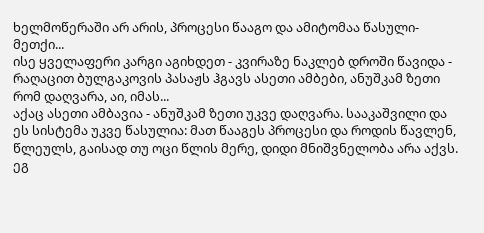ხელმოწერაში არ არის, პროცესი წააგო და ამიტომაა წასული-მეთქი...
ისე ყველაფერი კარგი აგიხდეთ - კვირაზე ნაკლებ დროში წავიდა - რაღაცით ბულგაკოვის პასაჟს ჰგავს ასეთი ამბები, ანუშკამ ზეთი რომ დაღვარა, აი, იმას...
აქაც ასეთი ამბავია - ანუშკამ ზეთი უკვე დაღვარა. სააკაშვილი და ეს სისტემა უკვე წასულია: მათ წააგეს პროცესი და როდის წავლენ, წლეულს, გაისად თუ ოცი წლის მერე, დიდი მნიშვნელობა არა აქვს. ეგ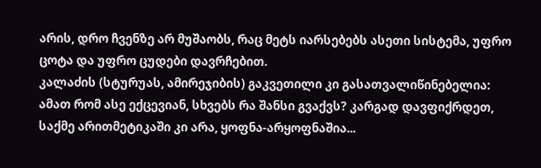არის, დრო ჩვენზე არ მუშაობს, რაც მეტს იარსებებს ასეთი სისტემა, უფრო ცოტა და უფრო ცუდები დავრჩებით.
კალაძის (სტურუას, ამირეჯიბის) გაკვეთილი კი გასათვალიწინებელია: ამათ რომ ასე ექცევიან, სხვებს რა შანსი გვაქვს? კარგად დავფიქრდეთ, საქმე არითმეტიკაში კი არა, ყოფნა-არყოფნაშია...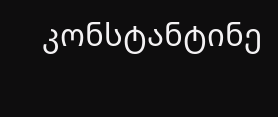კონსტანტინე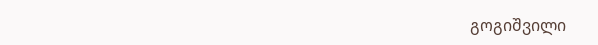გოგიშვილი